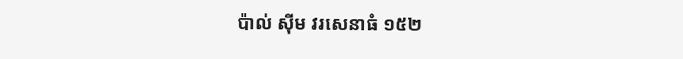ប៉ាល់ ស៊ីម វរសេនាធំ ១៥២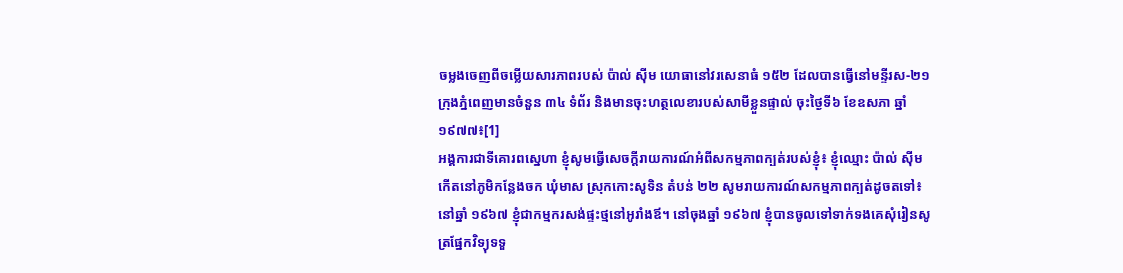ចម្លងចេញពីចម្លើយសារភាពរបស់ ប៉ាល់ ស៊ីម យោធានៅវរសេនាធំ ១៥២ ដែលបានធ្វើនៅមន្ទីរស-២១ ក្រុងភ្នំពេញមានចំនួន ៣៤ ទំព័រ និងមានចុះហត្ថលេខារបស់សាមីខ្លួនផ្ទាល់ ចុះថ្ងៃទី៦ ខែឧសភា ឆ្នាំ១៩៧៧៖[1]
អង្គការជាទីគោរពស្នេហា ខ្ញុំសូមធ្វើសេចក្តីរាយការណ៍អំពីសកម្មភាពក្បត់របស់ខ្ញុំ៖ ខ្ញុំឈ្មោះ ប៉ាល់ ស៊ីម កើតនៅភូមិកន្លែងចក ឃុំមាស ស្រុកកោះសូទិន តំបន់ ២២ សូមរាយការណ៍សកម្មភាពក្បត់ដូចតទៅ៖
នៅឆ្នាំ ១៩៦៧ ខ្ញុំជាកម្មករសង់ផ្ទះថ្មនៅអូរាំងឪ។ នៅចុងឆ្នាំ ១៩៦៧ ខ្ញុំបានចូលទៅទាក់ទងគេសុំរៀនសូត្រផ្នែកវិទ្យុទទួ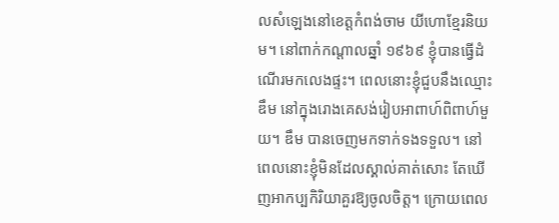លសំឡេងនៅខេត្តកំពង់ចាម យីហោខ្មែរនិយម។ នៅពាក់កណ្តាលឆ្នាំ ១៩៦៩ ខ្ញុំបានធ្វើដំណើរមកលេងផ្ទះ។ ពេលនោះខ្ញុំជួបនឹងឈ្មោះ ឌឹម នៅក្នុងរោងគេសង់រៀបអាពាហ៍ពិពាហ៍មួយ។ ឌឹម បានចេញមកទាក់ទងទទួល។ នៅពេលនោះខ្ញុំមិនដែលស្គាល់គាត់សោះ តែឃើញអាកប្បកិរិយាគួរឱ្យចូលចិត្ត។ ក្រោយពេល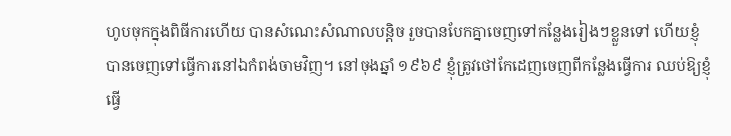ហូបចុកក្នុងពិធីការហើយ បានសំណេះសំណាលបន្តិច រួចបានបែកគ្នាចេញទៅកន្លែងរៀងៗខ្លួនទៅ ហើយខ្ញុំបានចេញទៅធ្វើការនៅឯកំពង់ចាមវិញ។ នៅចុងឆ្នាំ ១៩៦៩ ខ្ញុំត្រូវថៅកែដេញចេញពីកន្លែងធ្វើការ ឈប់ឱ្យខ្ញុំធ្វើ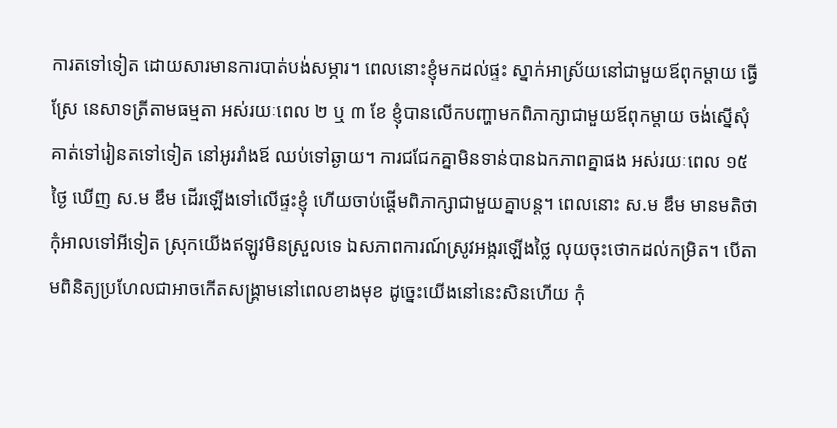ការតទៅទៀត ដោយសារមានការបាត់បង់សម្ភារ។ ពេលនោះខ្ញុំមកដល់ផ្ទះ ស្នាក់អាស្រ័យនៅជាមួយឪពុកម្តាយ ធ្វើស្រែ នេសាទត្រីតាមធម្មតា អស់រយៈពេល ២ ឬ ៣ ខែ ខ្ញុំបានលើកបញ្ហាមកពិភាក្សាជាមួយឪពុកម្តាយ ចង់ស្នើសុំគាត់ទៅរៀនតទៅទៀត នៅអូររាំងឪ ឈប់ទៅឆ្ងាយ។ ការជជែកគ្នាមិនទាន់បានឯកភាពគ្នាផង អស់រយៈពេល ១៥ ថ្ងៃ ឃើញ ស.ម ឌឹម ដើរឡើងទៅលើផ្ទះខ្ញុំ ហើយចាប់ផ្តើមពិភាក្សាជាមួយគ្នាបន្ត។ ពេលនោះ ស.ម ឌឹម មានមតិថា កុំអាលទៅអីទៀត ស្រុកយើងឥឡូវមិនស្រួលទេ ឯសភាពការណ៍ស្រូវអង្ករឡើងថ្លៃ លុយចុះថោកដល់កម្រិត។ បើតាមពិនិត្យប្រហែលជាអាចកើតសង្គ្រាមនៅពេលខាងមុខ ដូច្នេះយើងនៅនេះសិនហើយ កុំ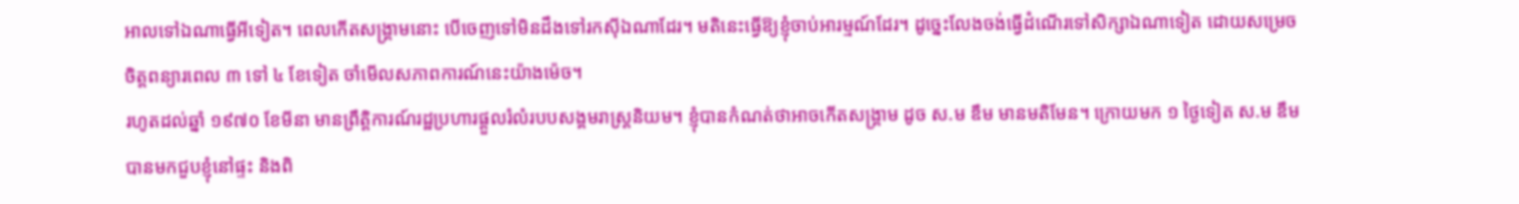អាលទៅឯណាធ្វើអីទៀត។ ពេលកើតសង្គ្រាមនោះ បើចេញទៅមិនដឹងទៅរកស៊ីឯណាដែរ។ មតិនេះធ្វើឱ្យខ្ញុំចាប់អារម្មណ៍ដែរ។ ដូច្នេះលែងចង់ធ្វើដំណើរទៅសិក្សាឯណាទៀត ដោយសម្រេចចិត្តពន្យារពេល ៣ ទៅ ៤ ខែទៀត ចាំមើលសភាពការណ៍នេះយ៉ាងម៉េច។
រហូតដល់ឆ្នាំ ១៩៧០ ខែមីនា មានព្រឹត្តិការណ៍រដ្ឋប្រហារផ្តួលរំលំរបបសង្គមរាស្រ្តនិយម។ ខ្ញុំបានកំណត់ថាអាចកើតសង្គ្រាម ដូច ស.ម ឌឹម មានមតិមែន។ ក្រោយមក ១ ថ្ងៃទៀត ស.ម ឌឹម បានមកជួបខ្ញុំនៅផ្ទះ និងពិ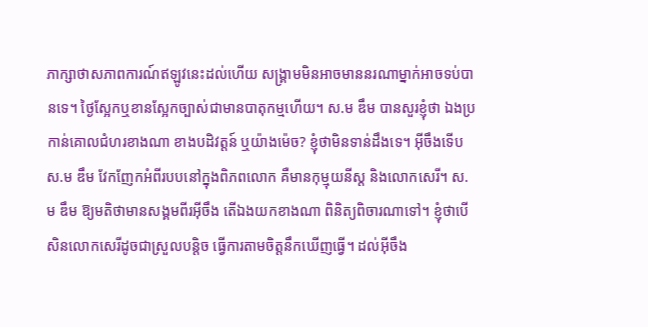ភាក្សាថាសភាពការណ៍ឥឡូវនេះដល់ហើយ សង្គ្រាមមិនអាចមាននរណាម្នាក់អាចទប់បានទេ។ ថ្ងៃស្អែកឬខានស្អែកច្បាស់ជាមានបាតុកម្មហើយ។ ស.ម ឌឹម បានសួរខ្ញុំថា ឯងប្រកាន់គោលជំហរខាងណា ខាងបដិវត្តន៍ ឬយ៉ាងម៉េច? ខ្ញុំថាមិនទាន់ដឹងទេ។ អ៊ីចឹងទើប ស.ម ឌឹម វែកញែកអំពីរបបនៅក្នុងពិភពលោក គឺមានកុម្មុយនីស្ត និងលោកសេរី។ ស.ម ឌឹម ឱ្យមតិថាមានសង្គមពីរអ៊ីចឹង តើឯងយកខាងណា ពិនិត្យពិចារណាទៅ។ ខ្ញុំថាបើសិនលោកសេរីដូចជាស្រួលបន្តិច ធ្វើការតាមចិត្តនឹកឃើញធ្វើ។ ដល់អ៊ីចឹង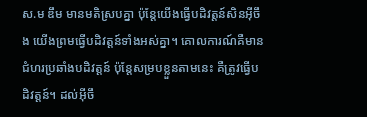ស.ម ឌឹម មានមតិស្របគ្នា ប៉ុន្តែយើងធ្វើបដិវត្តន៍សិនអ៊ីចឹង យើងព្រមធ្វើបដិវត្តន៍ទាំងអស់គ្នា។ គោលការណ៍គឺមានជំហរប្រឆាំងបដិវត្តន៍ ប៉ុន្តែសម្របខ្លួនតាមនេះ គឺត្រូវធ្វើបដិវត្តន៍។ ដល់អ៊ីចឹ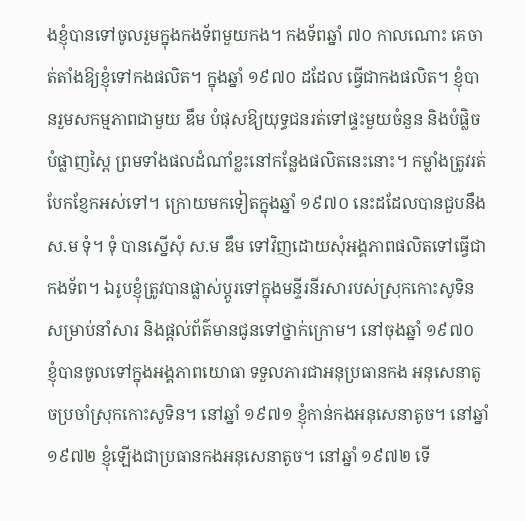ងខ្ញុំបានទៅចូលរួមក្នុងកងទ័ពមួយកង។ កងទ័ពឆ្នាំ ៧០ កាលណោះ គេចាត់តាំងឱ្យខ្ញុំទៅកងផលិត។ ក្នុងឆ្នាំ ១៩៧០ ដដែល ធ្វើជាកងផលិត។ ខ្ញុំបានរួមសកម្មភាពជាមួយ ឌឹម បំផុសឱ្យយុទ្ធជនរត់ទៅផ្ទះមួយចំនួន និងបំផ្លិចបំផ្លាញស្ពៃ ព្រមទាំងផលដំណាំខ្លះនៅកន្លែងផលិតនេះនោះ។ កម្លាំងត្រូវរត់បែកខ្ញែកអស់ទៅ។ ក្រោយមកទៀតក្នុងឆ្នាំ ១៩៧០ នេះដដែលបានជួបនឹង ស.ម ទុំ។ ទុំ បានស្នើសុំ ស.ម ឌឹម ទៅវិញដោយសុំអង្គភាពផលិតទៅធ្វើជាកងទ័ព។ ឯរូបខ្ញុំត្រូវបានផ្លាស់ប្តូរទៅក្នុងមន្ទីរនីរសារបស់ស្រុកកោះសូទិន សម្រាប់នាំសារ និងផ្តល់ព័ត៌មានជូនទៅថ្នាក់ក្រោម។ នៅចុងឆ្នាំ ១៩៧០ ខ្ញុំបានចូលទៅក្នុងអង្គភាពយោធា ទទួលភារជាអនុប្រធានកង អនុសេនាតូចប្រចាំស្រុកកោះសូទិន។ នៅឆ្នាំ ១៩៧១ ខ្ញុំកាន់កងអនុសេនាតូច។ នៅឆ្នាំ ១៩៧២ ខ្ញុំឡើងជាប្រធានកងអនុសេនាតូច។ នៅឆ្នាំ ១៩៧២ ទើ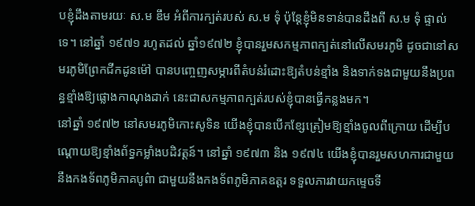បខ្ញុំដឹងតាមរយៈ ស.ម ឌឹម អំពីការក្បត់របស់ ស.ម ទុំ ប៉ុន្តែខ្ញុំមិនទាន់បានដឹងពី ស.ម ទុំ ផ្ទាល់ទេ។ នៅឆ្នាំ ១៩៧១ រហូតដល់ ឆ្នាំ១៩៧២ ខ្ញុំបានរួមសកម្មភាពក្បត់នៅលើសមរភូមិ ដូចជានៅសមរភូមិព្រែកជីកដូនម៉ៅ បានបញ្ចេញសម្ភារពីតំបន់រំដោះឱ្យតំបន់ខ្មាំង និងទាក់ទងជាមួយនឹងប្រពន្ធខ្មាំងឱ្យផ្លោងកាណុងដាក់ នេះជាសកម្មភាពក្បត់របស់ខ្ញុំបានធ្វើកន្លងមក។
នៅឆ្នាំ ១៩៧២ នៅសមរភូមិកោះសូទិន យើងខ្ញុំបានបើកខ្សែត្រៀមឱ្យខ្មាំងចូលពីក្រោយ ដើម្បីបណ្តោយឱ្យខ្មាំងព័ទ្ធកម្លាំងបដិវត្តន៍។ នៅឆ្នាំ ១៩៧៣ និង ១៩៧៤ យើងខ្ញុំបានរួមសហការជាមួយនឹងកងទ័ពភូមិភាគបូព៌ា ជាមួយនឹងកងទ័ពភូមិភាគឧត្តរ ទទួលភារវាយកម្ទេចទី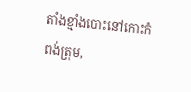តាំងខ្មាំងបោះនៅកោះកំពង់ត្រុម,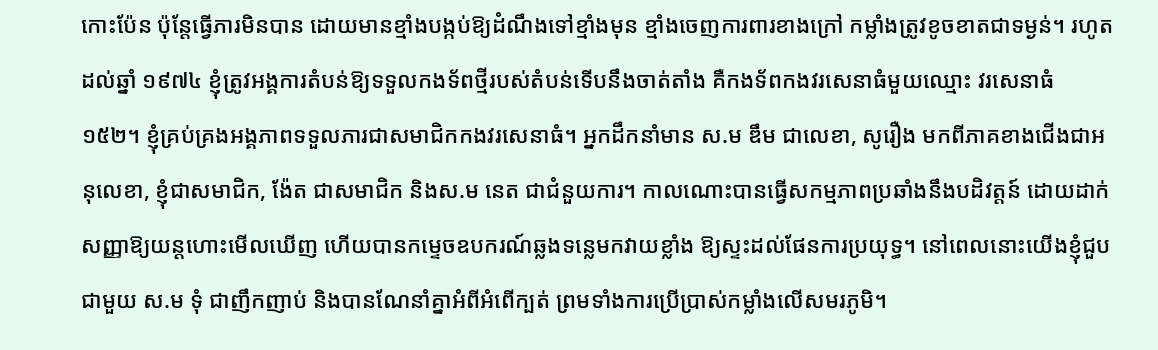កោះប៉ែន ប៉ុន្តែធ្វើភារមិនបាន ដោយមានខ្មាំងបង្កប់ឱ្យដំណឹងទៅខ្មាំងមុន ខ្មាំងចេញការពារខាងក្រៅ កម្លាំងត្រូវខូចខាតជាទម្ងន់។ រហូតដល់ឆ្នាំ ១៩៧៤ ខ្ញុំត្រូវអង្គការតំបន់ឱ្យទទួលកងទ័ពថ្មីរបស់តំបន់ទើបនឹងចាត់តាំង គឺកងទ័ពកងវរសេនាធំមួយឈ្មោះ វរសេនាធំ ១៥២។ ខ្ញុំគ្រប់គ្រងអង្គភាពទទួលភារជាសមាជិកកងវរសេនាធំ។ អ្នកដឹកនាំមាន ស.ម ឌឹម ជាលេខា, សូរឿង មកពីភាគខាងជើងជាអនុលេខា, ខ្ញុំជាសមាជិក, ង៉ែត ជាសមាជិក និងស.ម នេត ជាជំនួយការ។ កាលណោះបានធ្វើសកម្មភាពប្រឆាំងនឹងបដិវត្តន៍ ដោយដាក់សញ្ញាឱ្យយន្តហោះមើលឃើញ ហើយបានកម្ទេចឧបករណ៍ឆ្លងទន្លេមកវាយខ្លាំង ឱ្យស្ទះដល់ផែនការប្រយុទ្ធ។ នៅពេលនោះយើងខ្ញុំជួបជាមួយ ស.ម ទុំ ជាញឹកញាប់ និងបានណែនាំគ្នាអំពីអំពើក្បត់ ព្រមទាំងការប្រើប្រាស់កម្លាំងលើសមរភូមិ។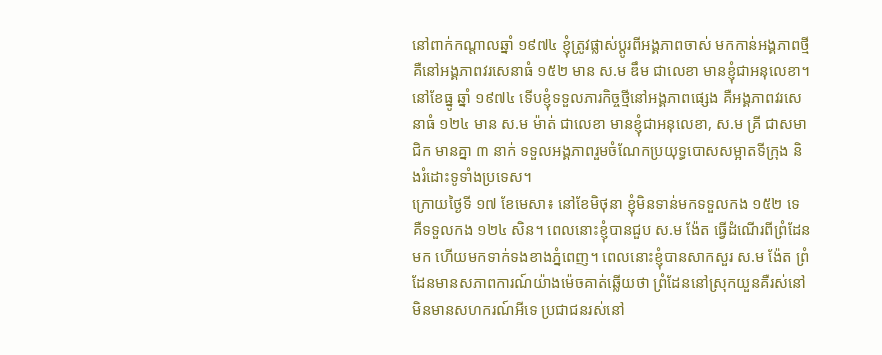នៅពាក់កណ្តាលឆ្នាំ ១៩៧៤ ខ្ញុំត្រូវផ្លាស់ប្តូរពីអង្គភាពចាស់ មកកាន់អង្គភាពថ្មី គឺនៅអង្គភាពវរសេនាធំ ១៥២ មាន ស.ម ឌឹម ជាលេខា មានខ្ញុំជាអនុលេខា។ នៅខែធ្នូ ឆ្នាំ ១៩៧៤ ទើបខ្ញុំទទួលភារកិច្ចថ្មីនៅអង្គភាពផ្សេង គឺអង្គភាពវរសេនាធំ ១២៤ មាន ស.ម ម៉ាត់ ជាលេខា មានខ្ញុំជាអនុលេខា, ស.ម គ្រី ជាសមាជិក មានគ្នា ៣ នាក់ ទទួលអង្គភាពរួមចំណែកប្រយុទ្ធបោសសម្អាតទីក្រុង និងរំដោះទូទាំងប្រទេស។
ក្រោយថ្ងៃទី ១៧ ខែមេសា៖ នៅខែមិថុនា ខ្ញុំមិនទាន់មកទទួលកង ១៥២ ទេ គឺទទួលកង ១២៤ សិន។ ពេលនោះខ្ញុំបានជួប ស.ម ង៉ែត ធ្វើដំណើរពីព្រំដែនមក ហើយមកទាក់ទងខាងភ្នំពេញ។ ពេលនោះខ្ញុំបានសាកសួរ ស.ម ង៉ែត ព្រំដែនមានសភាពការណ៍យ៉ាងម៉េចគាត់ឆ្លើយថា ព្រំដែននៅស្រុកយួនគឺរស់នៅមិនមានសហករណ៍អីទេ ប្រជាជនរស់នៅ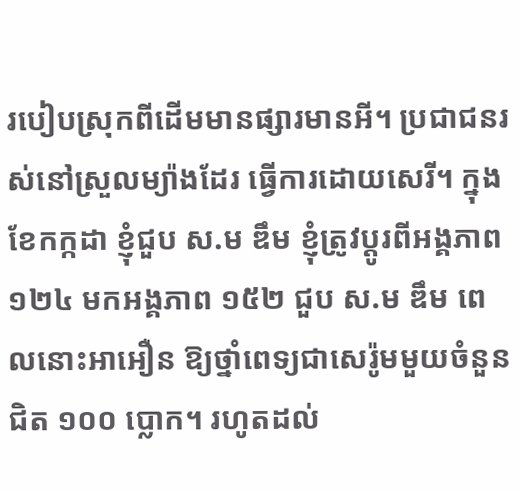របៀបស្រុកពីដើមមានផ្សារមានអី។ ប្រជាជនរស់នៅស្រួលម្យ៉ាងដែរ ធ្វើការដោយសេរី។ ក្នុងខែកក្កដា ខ្ញុំជួប ស.ម ឌឹម ខ្ញុំត្រូវប្តូរពីអង្គភាព ១២៤ មកអង្គភាព ១៥២ ជួប ស.ម ឌឹម ពេលនោះអាអឿន ឱ្យថ្នាំពេទ្យជាសេរ៉ូមមួយចំនួនជិត ១០០ ប្លោក។ រហូតដល់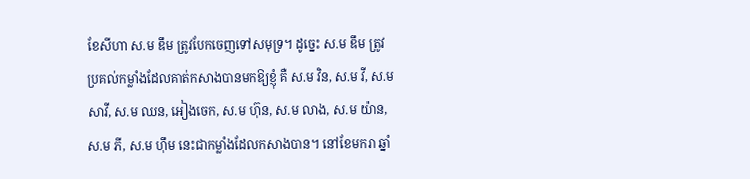ខែសីហា ស.ម ឌឹម ត្រូវបែកចេញទៅសមុទ្រ។ ដូច្នេះ ស.ម ឌឹម ត្រូវប្រគល់កម្លាំងដែលគាត់កសាងបានមកឱ្យខ្ញុំ គឺ ស.ម វិន, ស.ម វី, ស.ម សាវី, ស.ម ឈន, អៀងចេក, ស.ម ហ៊ុន, ស.ម លាង, ស.ម យ៉ាន, ស.ម ភី, ស.ម ហ៊ឹម នេះជាកម្លាំងដែលកសាងបាន។ នៅខែមករា ឆ្នាំ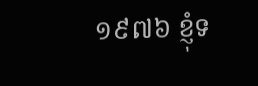១៩៧៦ ខ្ញុំទ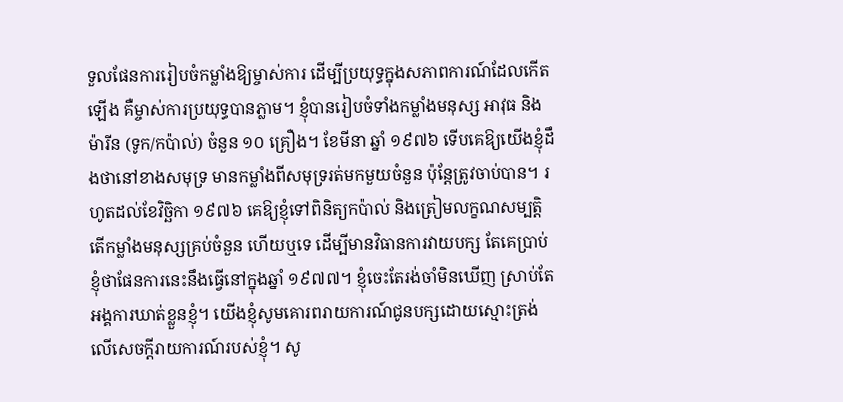ទួលផែនការរៀបចំកម្លាំងឱ្យម្ចាស់ការ ដើម្បីប្រយុទ្ធក្នុងសភាពការណ៍ដែលកើតឡើង គឺម្ចាស់ការប្រយុទ្ធបានភ្លាម។ ខ្ញុំបានរៀបចំទាំងកម្លាំងមនុស្ស អាវុធ និងម៉ារីន (ទូក/កប៉ាល់) ចំនួន ១០ គ្រឿង។ ខែមីនា ឆ្នាំ ១៩៧៦ ទើបគេឱ្យយើងខ្ញុំដឹងថានៅខាងសមុទ្រ មានកម្លាំងពីសមុទ្ររត់មកមួយចំនួន ប៉ុន្តែត្រូវចាប់បាន។ រហូតដល់ខែវិច្ឆិកា ១៩៧៦ គេឱ្យខ្ញុំទៅពិនិត្យកប៉ាល់ និងត្រៀមលក្ខណសម្បត្តិ តើកម្លាំងមនុស្សគ្រប់ចំនួន ហើយឬទេ ដើម្បីមានវិធានការវាយបក្ស តែគេប្រាប់ខ្ញុំថាផែនការនេះនឹងធ្វើនៅក្នុងឆ្នាំ ១៩៧៧។ ខ្ញុំចេះតែរង់ចាំមិនឃើញ ស្រាប់តែអង្គការឃាត់ខ្លួនខ្ញុំ។ យើងខ្ញុំសូមគោរពរាយការណ៍ជូនបក្សដោយស្មោះត្រង់ លើសេចក្តីរាយការណ៍របស់ខ្ញុំ។ សូ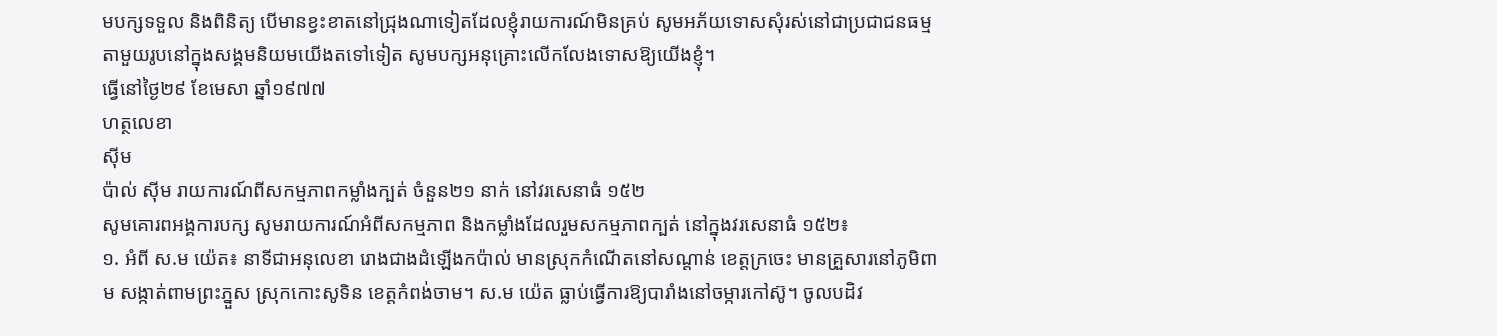មបក្សទទួល និងពិនិត្យ បើមានខ្វះខាតនៅជ្រុងណាទៀតដែលខ្ញុំរាយការណ៍មិនគ្រប់ សូមអភ័យទោសសុំរស់នៅជាប្រជាជនធម្មតាមួយរូបនៅក្នុងសង្គមនិយមយើងតទៅទៀត សូមបក្សអនុគ្រោះលើកលែងទោសឱ្យយើងខ្ញុំ។
ធ្វើនៅថ្ងៃ២៩ ខែមេសា ឆ្នាំ១៩៧៧
ហត្ថលេខា
ស៊ីម
ប៉ាល់ ស៊ីម រាយការណ៍ពីសកម្មភាពកម្លាំងក្បត់ ចំនួន២១ នាក់ នៅវរសេនាធំ ១៥២
សូមគោរពអង្គការបក្ស សូមរាយការណ៍អំពីសកម្មភាព និងកម្លាំងដែលរួមសកម្មភាពក្បត់ នៅក្នុងវរសេនាធំ ១៥២៖
១. អំពី ស.ម យ៉េត៖ នាទីជាអនុលេខា រោងជាងដំឡើងកប៉ាល់ មានស្រុកកំណើតនៅសណ្តាន់ ខេត្តក្រចេះ មានគ្រួសារនៅភូមិពាម សង្កាត់ពាមព្រះភ្នួស ស្រុកកោះសូទិន ខេត្តកំពង់ចាម។ ស.ម យ៉េត ធ្លាប់ធ្វើការឱ្យបារាំងនៅចម្ការកៅស៊ូ។ ចូលបដិវ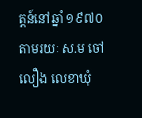ត្តន៍នៅឆ្នាំ ១៩៧០ តាមរយៈ ស.ម ចៅ លឿង លេខាឃុំ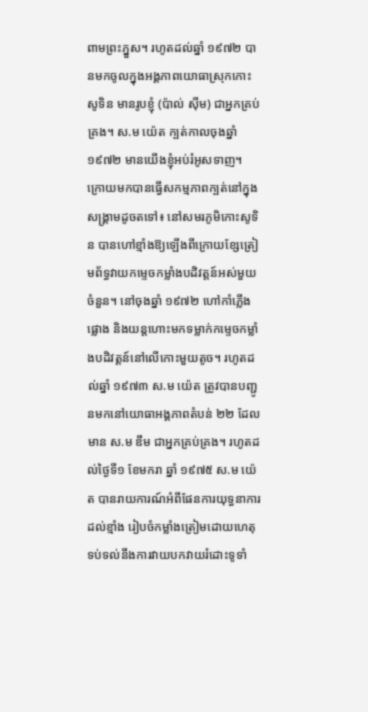ពាមព្រះភ្នួស។ រហូតដល់ឆ្នាំ ១៩៧២ បានមកចូលក្នុងអង្គភាពយោធាស្រុកកោះសូទិន មានរូបខ្ញុំ (ប៉ាល់ ស៊ីម) ជាអ្នកគ្រប់គ្រង។ ស.ម យ៉េត ក្បត់កាលចុងឆ្នាំ ១៩៧២ មានយើងខ្ញុំអប់រំអូសទាញ។ ក្រោយមកបានធ្វើសកម្មភាពក្បត់នៅក្នុងសង្គ្រាមដូចតទៅ៖ នៅសមរភូមិកោះសូទិន បានហៅខ្មាំងឱ្យឡើងពីក្រោយខ្សែត្រៀមព័ទ្ធវាយកម្ទេចកម្លាំងបដិវត្តន៍អស់មួយចំនួន។ នៅចុងឆ្នាំ ១៩៧២ ហៅកាំភ្លើងផ្លោង និងយន្តហោះមកទម្លាក់កម្ទេចកម្លាំងបដិវត្តន៍នៅលើកោះមួយតូច។ រហូតដល់ឆ្នាំ ១៩៧៣ ស.ម យ៉េត ត្រូវបានបញ្ជូនមកនៅយោធាអង្គភាពតំបន់ ២២ ដែលមាន ស.ម ឌឹម ជាអ្នកគ្រប់គ្រង។ រហូតដល់ថ្ងៃទី១ ខែមករា ឆ្នាំ ១៩៧៥ ស.ម យ៉េត បានរាយការណ៍អំពីផែនការយុទ្ធនាការ ដល់ខ្មាំង រៀបចំកម្លាំងត្រៀមដោយហេតុទប់ទល់នឹងការវាយបកវាយរំដោះទូទាំ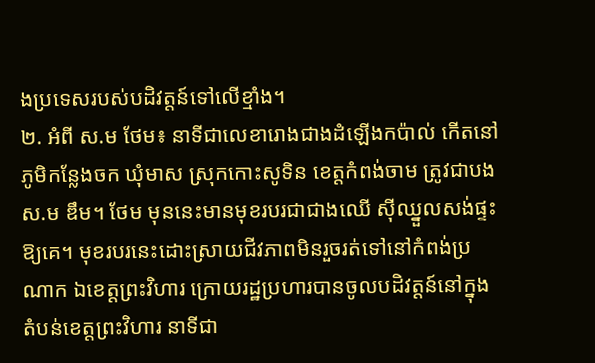ងប្រទេសរបស់បដិវត្តន៍ទៅលើខ្មាំង។
២. អំពី ស.ម ថែម៖ នាទីជាលេខារោងជាងដំឡើងកប៉ាល់ កើតនៅភូមិកន្លែងចក ឃុំមាស ស្រុកកោះសូទិន ខេត្តកំពង់ចាម ត្រូវជាបង ស.ម ឌឹម។ ថែម មុននេះមានមុខរបរជាជាងឈើ ស៊ីឈ្នួលសង់ផ្ទះឱ្យគេ។ មុខរបរនេះដោះស្រាយជីវភាពមិនរួចរត់ទៅនៅកំពង់ប្រណាក ឯខេត្តព្រះវិហារ ក្រោយរដ្ឋប្រហារបានចូលបដិវត្តន៍នៅក្នុងតំបន់ខេត្តព្រះវិហារ នាទីជា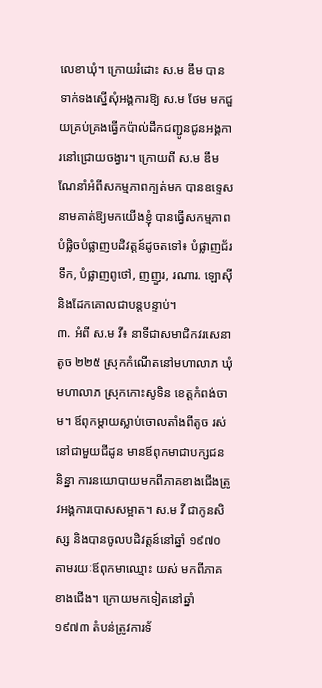លេខាឃុំ។ ក្រោយរំដោះ ស.ម ឌឹម បានទាក់ទងស្នើសុំអង្គការឱ្យ ស.ម ថែម មកជួយគ្រប់គ្រងធ្វើកប៉ាល់ដឹកជញ្ជូនជូនអង្គការនៅជ្រោយចង្វារ។ ក្រោយពី ស.ម ឌឹម ណែនាំអំពីសកម្មភាពក្បត់មក បានឧទ្ទេសនាមគាត់ឱ្យមកយើងខ្ញុំ បានធ្វើសកម្មភាពបំផ្លិចបំផ្លាញបដិវត្តន៍ដូចតទៅ៖ បំផ្លាញជ័រទឹក, បំផ្លាញពូថៅ, ញញួរ, រណារ. ឡោស៊ី និងដែកគោលជាបន្តបន្ទាប់។
៣. អំពី ស.ម វី៖ នាទីជាសមាជិកវរសេនាតូច ២២៥ ស្រុកកំណើតនៅមហាលាភ ឃុំមហាលាភ ស្រុកកោះសូទិន ខេត្តកំពង់ចាម។ ឪពុកម្តាយស្លាប់ចោលតាំងពីតូច រស់នៅជាមួយជីដូន មានឪពុកមាជាបក្សជននិន្នា ការនយោបាយមកពីភាគខាងជើងត្រូវអង្គការបោសសម្អាត។ ស.ម វី ជាកូនសិស្ស និងបានចូលបដិវត្តន៍នៅឆ្នាំ ១៩៧០ តាមរយៈឪពុកមាឈ្មោះ យស់ មកពីភាគខាងជើង។ ក្រោយមកទៀតនៅឆ្នាំ ១៩៧៣ តំបន់ត្រូវការទ័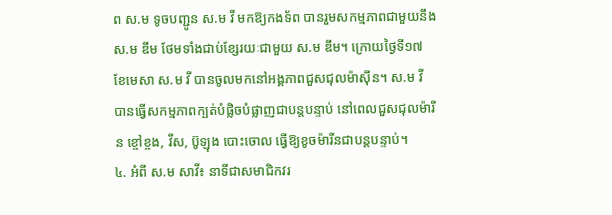ព ស.ម ទូចបញ្ជូន ស.ម វី មកឱ្យកងទ័ព បានរួមសកម្មភាពជាមួយនឹង ស.ម ឌឹម ថែមទាំងជាប់ខ្សែរយៈជាមួយ ស.ម ឌឹម។ ក្រោយថ្ងៃទី១៧ ខែមេសា ស.ម វី បានចូលមកនៅអង្គភាពជួសជុលម៉ាស៊ីន។ ស.ម វី បានធ្វើសកម្មភាពក្បត់បំផ្លិចបំផ្លាញជាបន្តបន្ទាប់ នៅពេលជួសជុលម៉ារីន ខ្ចៅខ្ចង, វីស, ប៊ូឡុង បោះចោល ធ្វើឱ្យខូចម៉ារីនជាបន្តបន្ទាប់។
៤. អំពី ស.ម សាវី៖ នាទីជាសមាជិកវរ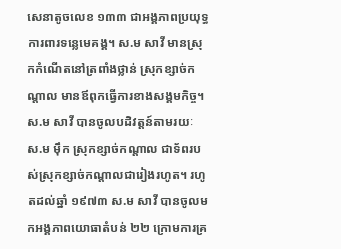សេនាតូចលេខ ១៣៣ ជាអង្គភាពប្រយុទ្ធការពារទន្លេមេគង្គ។ ស.ម សាវី មានស្រុកកំណើតនៅត្រពាំងថ្លាន់ ស្រុកខ្សាច់កណ្តាល មានឪពុកធ្វើការខាងសង្គមកិច្ច។ ស.ម សាវី បានចូលបដិវត្តន៍តាមរយៈ ស.ម ម៉ឹក ស្រុកខ្សាច់កណ្តាល ជាទ័ពរបស់ស្រុកខ្សាច់កណ្តាលជារៀងរហូត។ រហូតដល់ឆ្នាំ ១៩៧៣ ស.ម សាវី បានចូលមកអង្គភាពយោធាតំបន់ ២២ ក្រោមការគ្រ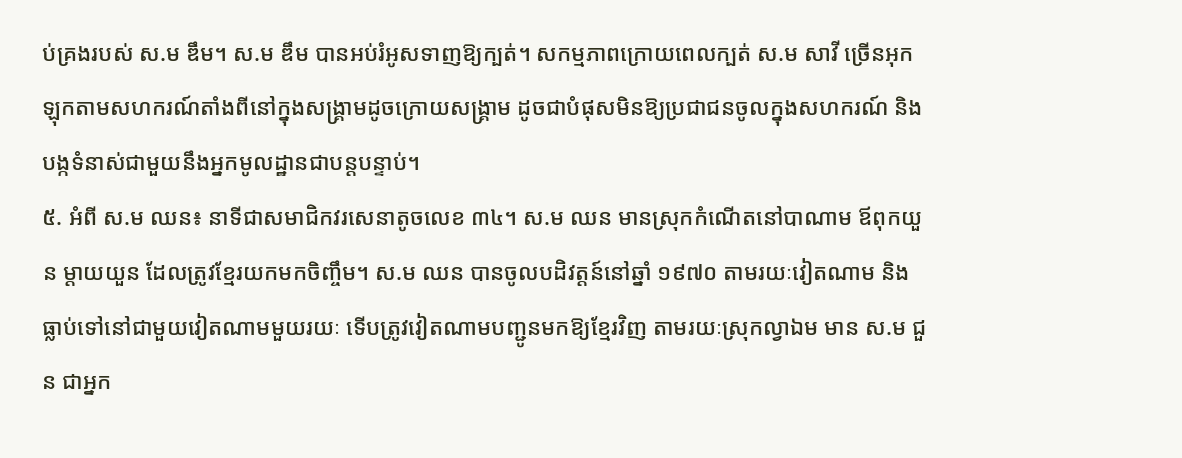ប់គ្រងរបស់ ស.ម ឌឹម។ ស.ម ឌឹម បានអប់រំអូសទាញឱ្យក្បត់។ សកម្មភាពក្រោយពេលក្បត់ ស.ម សាវី ច្រើនអុកឡុកតាមសហករណ៍តាំងពីនៅក្នុងសង្គ្រាមដូចក្រោយសង្គ្រាម ដូចជាបំផុសមិនឱ្យប្រជាជនចូលក្នុងសហករណ៍ និងបង្កទំនាស់ជាមួយនឹងអ្នកមូលដ្ឋានជាបន្តបន្ទាប់។
៥. អំពី ស.ម ឈន៖ នាទីជាសមាជិកវរសេនាតូចលេខ ៣៤។ ស.ម ឈន មានស្រុកកំណើតនៅបាណាម ឪពុកយួន ម្តាយយួន ដែលត្រូវខ្មែរយកមកចិញ្ចឹម។ ស.ម ឈន បានចូលបដិវត្តន៍នៅឆ្នាំ ១៩៧០ តាមរយៈវៀតណាម និងធ្លាប់ទៅនៅជាមួយវៀតណាមមួយរយៈ ទើបត្រូវវៀតណាមបញ្ជូនមកឱ្យខ្មែរវិញ តាមរយៈស្រុកល្វាឯម មាន ស.ម ជួន ជាអ្នក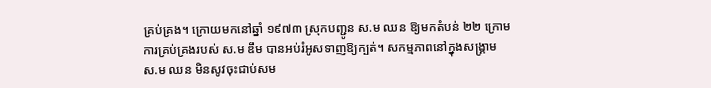គ្រប់គ្រង។ ក្រោយមកនៅឆ្នាំ ១៩៧៣ ស្រុកបញ្ជូន ស.ម ឈន ឱ្យមកតំបន់ ២២ ក្រោមការគ្រប់គ្រងរបស់ ស.ម ឌឹម បានអប់រំអូសទាញឱ្យក្បត់។ សកម្មភាពនៅក្នុងសង្គ្រាម ស.ម ឈន មិនសូវចុះជាប់សម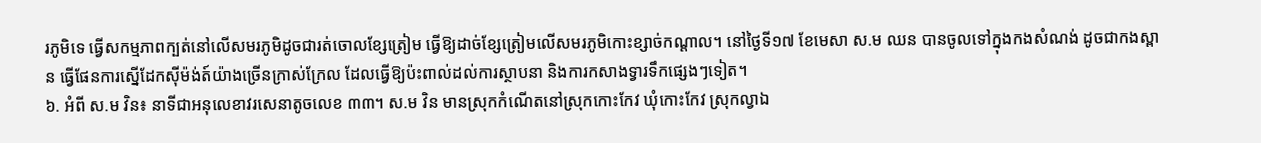រភូមិទេ ធ្វើសកម្មភាពក្បត់នៅលើសមរភូមិដូចជារត់ចោលខ្សែត្រៀម ធ្វើឱ្យដាច់ខ្សែត្រៀមលើសមរភូមិកោះខ្សាច់កណ្តាល។ នៅថ្ងៃទី១៧ ខែមេសា ស.ម ឈន បានចូលទៅក្នុងកងសំណង់ ដូចជាកងស្ពាន ធ្វើផែនការស្នើដែកស៊ីម៉ង់ត៍យ៉ាងច្រើនក្រាស់ក្រែល ដែលធ្វើឱ្យប៉ះពាល់ដល់ការស្ថាបនា និងការកសាងទ្វារទឹកផ្សេងៗទៀត។
៦. អំពី ស.ម វិន៖ នាទីជាអនុលេខាវរសេនាតូចលេខ ៣៣។ ស.ម វិន មានស្រុកកំណើតនៅស្រុកកោះកែវ ឃុំកោះកែវ ស្រុកល្វាឯ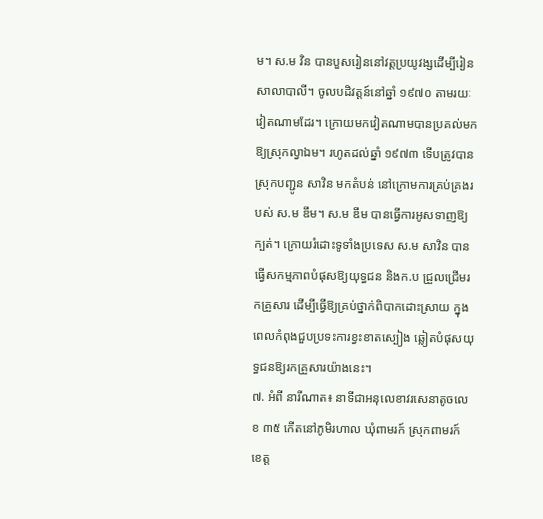ម។ ស.ម វិន បានបួសរៀននៅវត្តប្រយូវង្សដើម្បីរៀនសាលាបាលី។ ចូលបដិវត្តន៍នៅឆ្នាំ ១៩៧០ តាមរយៈវៀតណាមដែរ។ ក្រោយមកវៀតណាមបានប្រគល់មកឱ្យស្រុកល្វាឯម។ រហូតដល់ឆ្នាំ ១៩៧៣ ទើបត្រូវបានស្រុកបញ្ជូន សាវិន មកតំបន់ នៅក្រោមការគ្រប់គ្រងរបស់ ស.ម ឌឹម។ ស.ម ឌឹម បានធ្វើការអូសទាញឱ្យក្បត់។ ក្រោយរំដោះទូទាំងប្រទេស ស.ម សាវិន បានធ្វើសកម្មភាពបំផុសឱ្យយុទ្ធជន និងក.ប ជ្រួលជ្រើមរកគ្រួសារ ដើម្បីធ្វើឱ្យគ្រប់ថ្នាក់ពិបាកដោះស្រាយ ក្នុងពេលកំពុងជួបប្រទះការខ្វះខាតស្បៀង ឆ្លៀតបំផុសយុទ្ធជនឱ្យរកគ្រួសារយ៉ាងនេះ។
៧. អំពី នារីណាត៖ នាទីជាអនុលេខាវរសេនាតូចលេខ ៣៥ កើតនៅភូមិរហាល ឃុំពាមរក៍ ស្រុកពាមរក៍ ខេត្ត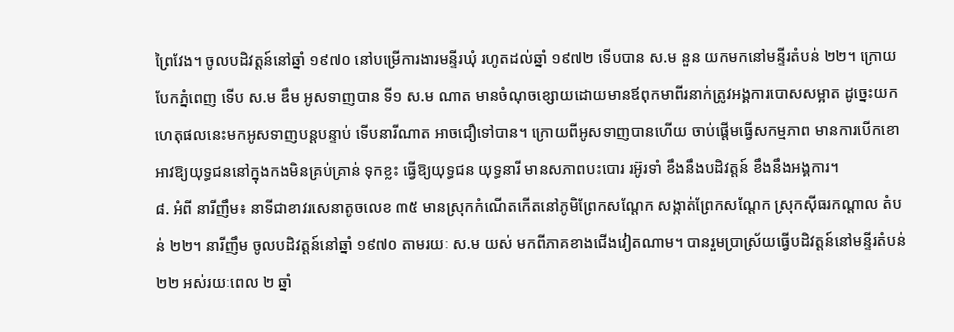ព្រៃវែង។ ចូលបដិវត្តន៍នៅឆ្នាំ ១៩៧០ នៅបម្រើការងារមន្ទីរឃុំ រហូតដល់ឆ្នាំ ១៩៧២ ទើបបាន ស.ម នួន យកមកនៅមន្ទីរតំបន់ ២២។ ក្រោយបែកភ្នំពេញ ទើប ស.ម ឌឹម អូសទាញបាន ទី១ ស.ម ណាត មានចំណុចខ្សោយដោយមានឪពុកមាពីរនាក់ត្រូវអង្គការបោសសម្អាត ដូច្នេះយកហេតុផលនេះមកអូសទាញបន្តបន្ទាប់ ទើបនារីណាត អាចជឿទៅបាន។ ក្រោយពីអូសទាញបានហើយ ចាប់ផ្តើមធ្វើសកម្មភាព មានការបើកខោអាវឱ្យយុទ្ធជននៅក្នុងកងមិនគ្រប់គ្រាន់ ទុកខ្លះ ធ្វើឱ្យយុទ្ធជន យុទ្ធនារី មានសភាពបះបោរ រអ៊ូរទាំ ខឹងនឹងបដិវត្តន៍ ខឹងនឹងអង្គការ។
៨. អំពី នារីញឹម៖ នាទីជាខាវរសេនាតូចលេខ ៣៥ មានស្រុកកំណើតកើតនៅភូមិព្រែកសណ្តែក សង្កាត់ព្រែកសណ្តែក ស្រុកស៊ីធរកណ្តាល តំបន់ ២២។ នារីញឹម ចូលបដិវត្តន៍នៅឆ្នាំ ១៩៧០ តាមរយៈ ស.ម យស់ មកពីភាគខាងជើងវៀតណាម។ បានរួមប្រាស្រ័យធ្វើបដិវត្តន៍នៅមន្ទីរតំបន់ ២២ អស់រយៈពេល ២ ឆ្នាំ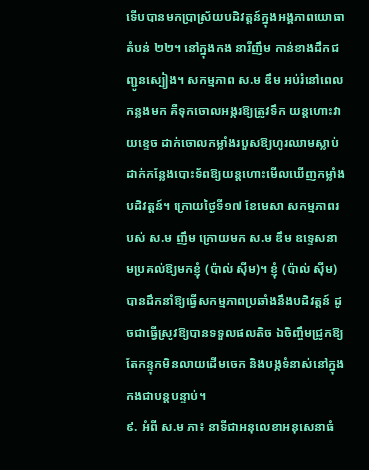ទើបបានមកប្រាស្រ័យបដិវត្តន៍ក្នុងអង្គភាពយោធាតំបន់ ២២។ នៅក្នុងកង នារីញឹម កាន់ខាងដឹកជញ្ជូនស្បៀង។ សកម្មភាព ស.ម ឌឹម អប់រំនៅពេលកន្លងមក គឺទុកចោលអង្ករឱ្យត្រូវទឹក យន្តហោះវាយខ្ទេច ដាក់ចោលកម្លាំងរបួសឱ្យហូរឈាមស្លាប់ ដាក់កន្លែងបោះទ័ពឱ្យយន្តហោះមើលឃើញកម្លាំងបដិវត្តន៍។ ក្រោយថ្ងៃទី១៧ ខែមេសា សកម្មភាពរបស់ ស.ម ញឹម ក្រោយមក ស.ម ឌឹម ឧទ្ទេសនាមប្រគល់ឱ្យមកខ្ញុំ (ប៉ាល់ ស៊ីម)។ ខ្ញុំ (ប៉ាល់ ស៊ីម) បានដឹកនាំឱ្យធ្វើសកម្មភាពប្រឆាំងនឹងបដិវត្តន៍ ដូចជាធ្វើស្រូវឱ្យបានទទួលផលតិច ឯចិញ្ចឹមជ្រូកឱ្យតែកន្ទុកមិនលាយដើមចេក និងបង្កទំនាស់នៅក្នុងកងជាបន្តបន្ទាប់។
៩. អំពី ស.ម ភា៖ នាទីជាអនុលេខាអនុសេនាធំ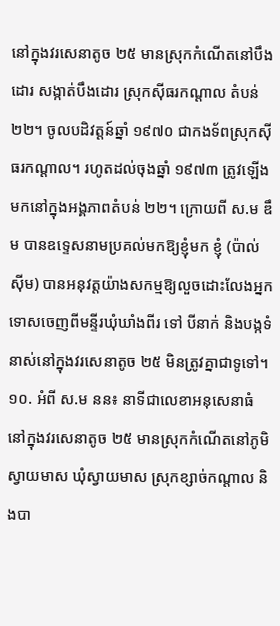នៅក្នុងវរសេនាតូច ២៥ មានស្រុកកំណើតនៅបឹងដោរ សង្កាត់បឹងដោរ ស្រុកស៊ីធរកណ្តាល តំបន់ ២២។ ចូលបដិវត្តន៍ឆ្នាំ ១៩៧០ ជាកងទ័ពស្រុកស៊ីធរកណ្តាល។ រហូតដល់ចុងឆ្នាំ ១៩៧៣ ត្រូវឡើងមកនៅក្នុងអង្គភាពតំបន់ ២២។ ក្រោយពី ស.ម ឌឹម បានឧទ្ទេសនាមប្រគល់មកឱ្យខ្ញុំមក ខ្ញុំ (ប៉ាល់ ស៊ីម) បានអនុវត្តយ៉ាងសកម្មឱ្យលួចដោះលែងអ្នកទោសចេញពីមន្ទីរឃុំឃាំងពីរ ទៅ បីនាក់ និងបង្កទំនាស់នៅក្នុងវរសេនាតូច ២៥ មិនត្រូវគ្នាជាទូទៅ។
១០. អំពី ស.ម នន៖ នាទីជាលេខាអនុសេនាធំ នៅក្នុងវរសេនាតូច ២៥ មានស្រុកកំណើតនៅភូមិស្វាយមាស ឃុំស្វាយមាស ស្រុកខ្សាច់កណ្តាល និងបា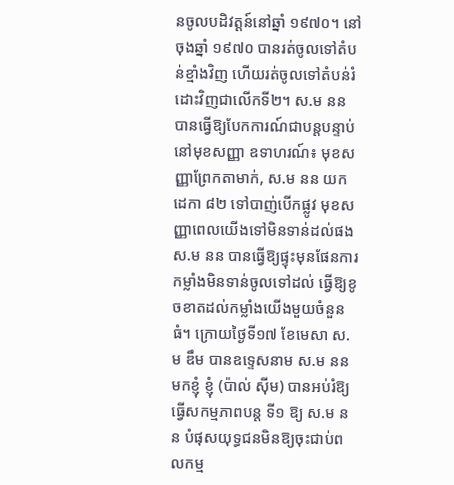នចូលបដិវត្តន៍នៅឆ្នាំ ១៩៧០។ នៅចុងឆ្នាំ ១៩៧០ បានរត់ចូលទៅតំបន់ខ្មាំងវិញ ហើយរត់ចូលទៅតំបន់រំដោះវិញជាលើកទី២។ ស.ម នន បានធ្វើឱ្យបែកការណ៍ជាបន្តបន្ទាប់នៅមុខសញ្ញា ឧទាហរណ៍៖ មុខសញ្ញាព្រែកតាមាក់, ស.ម នន យកដេកា ៨២ ទៅបាញ់បើកផ្លូវ មុខសញ្ញាពេលយើងទៅមិនទាន់ដល់ផង ស.ម នន បានធ្វើឱ្យផ្ទុះមុនផែនការ កម្លាំងមិនទាន់ចូលទៅដល់ ធ្វើឱ្យខូចខាតដល់កម្លាំងយើងមួយចំនួនធំ។ ក្រោយថ្ងៃទី១៧ ខែមេសា ស.ម ឌឹម បានឧទ្ទេសនាម ស.ម នន មកខ្ញុំ ខ្ញុំ (ប៉ាល់ ស៊ីម) បានអប់រំឱ្យធ្វើសកម្មភាពបន្ត ទី១ ឱ្យ ស.ម នន បំផុសយុទ្ធជនមិនឱ្យចុះជាប់ពលកម្ម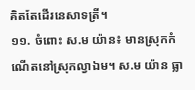គិតតែដើរនេសាទត្រី។
១១. ចំពោះ ស.ម យ៉ាន៖ មានស្រុកកំណើតនៅស្រុកល្វាឯម។ ស.ម យ៉ាន ធ្លា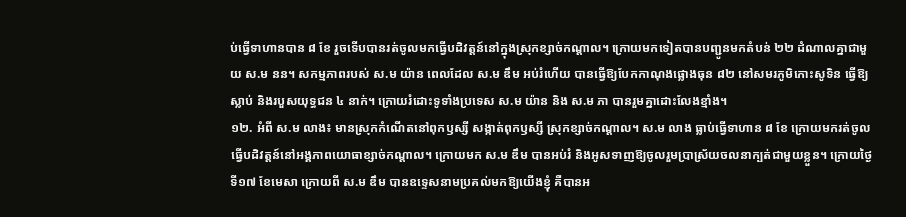ប់ធ្វើទាហានបាន ៨ ខែ រួចទើបបានរត់ចូលមកធ្វើបដិវត្តន៍នៅក្នុងស្រុកខ្សាច់កណ្តាល។ ក្រោយមកទៀតបានបញ្ជូនមកតំបន់ ២២ ដំណាលគ្នាជាមួយ ស.ម នន។ សកម្មភាពរបស់ ស.ម យ៉ាន ពេលដែល ស.ម ឌឹម អប់រំហើយ បានធ្វើឱ្យបែកកាណុងផ្លោងធុន ៨២ នៅសមរភូមិកោះសូទិន ធ្វើឱ្យស្លាប់ និងរបួសយុទ្ធជន ៤ នាក់។ ក្រោយរំដោះទូទាំងប្រទេស ស.ម យ៉ាន និង ស.ម ភា បានរួមគ្នាដោះលែងខ្មាំង។
១២. អំពី ស.ម លាង៖ មានស្រុកកំណើតនៅពុកឫស្សី សង្កាត់ពុកឫស្សី ស្រុកខ្សាច់កណ្តាល។ ស.ម លាង ធ្លាប់ធ្វើទាហាន ៨ ខែ ក្រោយមករត់ចូលធ្វើបដិវត្តន៍នៅអង្គភាពយោធាខ្សាច់កណ្តាល។ ក្រោយមក ស.ម ឌឹម បានអប់រំ និងអូសទាញឱ្យចូលរួមប្រាស្រ័យចលនាក្បត់ជាមួយខ្លួន។ ក្រោយថ្ងៃទី១៧ ខែមេសា ក្រោយពី ស.ម ឌឹម បានឧទ្ទេសនាមប្រគល់មកឱ្យយើងខ្ញុំ គឺបានអ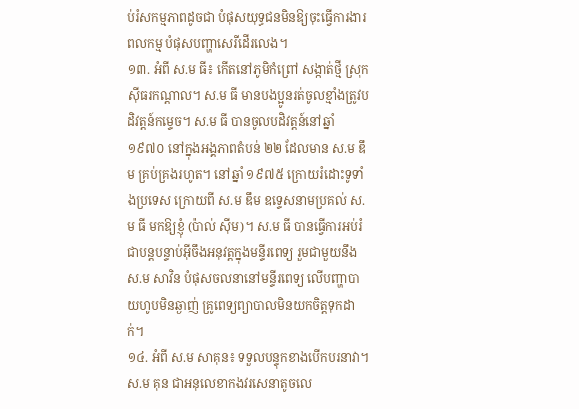ប់រំសកម្មភាពដូចជា បំផុសយុទ្ធជនមិនឱ្យចុះធ្វើការងារពលកម្ម បំផុសបញ្ហាសេរីដើរលេង។
១៣. អំពី ស.ម ធី៖ កើតនៅភូមិកំព្រៅ សង្កាត់ថ្មី ស្រុកស៊ីធរកណ្តាល។ ស.ម ធី មានបងប្អូនរត់ចូលខ្មាំងត្រូវបដិវត្តន៍កម្ទេច។ ស.ម ធី បានចូលបដិវត្តន៍នៅឆ្នាំ ១៩៧០ នៅក្នុងអង្គភាពតំបន់ ២២ ដែលមាន ស.ម ឌឹម គ្រប់គ្រងរហូត។ នៅឆ្នាំ ១៩៧៥ ក្រោយរំដោះទូទាំងប្រទេស ក្រោយពី ស.ម ឌឹម ឧទ្ទេសនាមប្រគល់ ស.ម ធី មកឱ្យខ្ញុំ (ប៉ាល់ ស៊ីម)។ ស.ម ធី បានធ្វើការអប់រំជាបន្តបន្ទាប់អ៊ីចឹងអនុវត្តក្នុងមន្ទីរពេទ្យ រួមជាមួយនឹង ស.ម សាវិន បំផុសចលនានៅមន្ទីរពេទ្យ លើបញ្ហាបាយហូបមិនឆ្ងាញ់ គ្រូពេទ្យព្យាបាលមិនយកចិត្តទុកដាក់។
១៤. អំពី ស.ម សាគុន៖ ទទួលបន្ទុកខាងបើកបរនាវា។ ស.ម គុន ជាអនុលេខាកងវរសេនាតូចលេ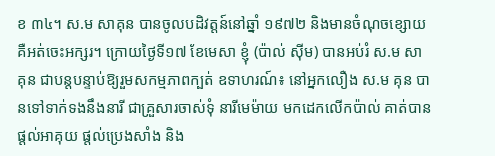ខ ៣៤។ ស.ម សាគុន បានចូលបដិវត្តន៍នៅឆ្នាំ ១៩៧២ និងមានចំណុចខ្សោយគឺអត់ចេះអក្សរ។ ក្រោយថ្ងៃទី១៧ ខែមេសា ខ្ញុំ (ប៉ាល់ ស៊ីម) បានអប់រំ ស.ម សាគុន ជាបន្តបន្ទាប់ឱ្យរួមសកម្មភាពក្បត់ ឧទាហរណ៍៖ នៅអ្នកលឿង ស.ម គុន បានទៅទាក់ទងនឹងនារី ជាគ្រួសារចាស់ទុំ នារីមេម៉ាយ មកដេកលើកប៉ាល់ គាត់បានផ្តល់អាគុយ ផ្តល់ប្រេងសាំង និង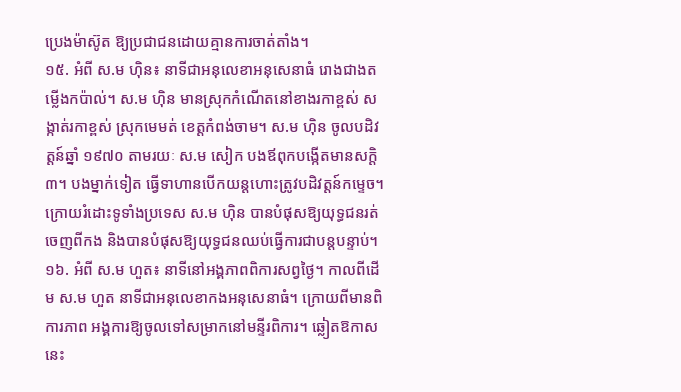ប្រេងម៉ាស៊ូត ឱ្យប្រជាជនដោយគ្មានការចាត់តាំង។
១៥. អំពី ស.ម ហ៊ិន៖ នាទីជាអនុលេខាអនុសេនាធំ រោងជាងតម្លើងកប៉ាល់។ ស.ម ហ៊ិន មានស្រុកកំណើតនៅខាងរកាខ្ពស់ សង្កាត់រកាខ្ពស់ ស្រុកមេមត់ ខេត្តកំពង់ចាម។ ស.ម ហ៊ិន ចូលបដិវត្តន៍ឆ្នាំ ១៩៧០ តាមរយៈ ស.ម សៀក បងឪពុកបង្កើតមានសក្តិ ៣។ បងម្នាក់ទៀត ធ្វើទាហានបើកយន្តហោះត្រូវបដិវត្តន៍កម្ទេច។ ក្រោយរំដោះទូទាំងប្រទេស ស.ម ហ៊ិន បានបំផុសឱ្យយុទ្ធជនរត់ចេញពីកង និងបានបំផុសឱ្យយុទ្ធជនឈប់ធ្វើការជាបន្តបន្ទាប់។
១៦. អំពី ស.ម ហួត៖ នាទីនៅអង្គភាពពិការសព្វថ្ងៃ។ កាលពីដើម ស.ម ហួត នាទីជាអនុលេខាកងអនុសេនាធំ។ ក្រោយពីមានពិការភាព អង្គការឱ្យចូលទៅសម្រាកនៅមន្ទីរពិការ។ ឆ្លៀតឱកាសនេះ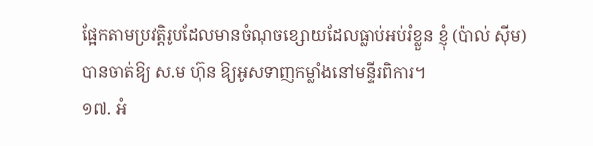ផ្អែកតាមប្រវត្តិរូបដែលមានចំណុចខ្សោយដែលធ្លាប់អប់រំខ្លួន ខ្ញុំ (ប៉ាល់ ស៊ីម) បានចាត់ឱ្យ ស.ម ហ៊ុន ឱ្យអូសទាញកម្លាំងនៅមន្ទីរពិការ។
១៧. អំ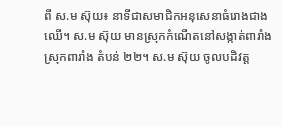ពី ស.ម ស៊ុយ៖ នាទីជាសមាជិកអនុសេនាធំរោងជាងឈើ។ ស.ម ស៊ុយ មានស្រុកកំណើតនៅសង្កាត់ពារាំង ស្រុកពារាំង តំបន់ ២២។ ស.ម ស៊ុយ ចូលបដិវត្ត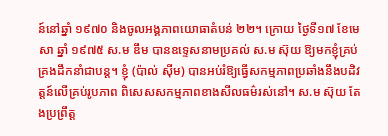ន៍នៅឆ្នាំ ១៩៧០ និងចូលអង្គភាពយោធាតំបន់ ២២។ ក្រោយ ថ្ងៃទី១៧ ខែមេសា ឆ្នាំ ១៩៧៥ ស.ម ឌឹម បានឧទ្ទេសនាមប្រគល់ ស.ម ស៊ុយ ឱ្យមកខ្ញុំគ្រប់គ្រងដឹកនាំជាបន្ត។ ខ្ញុំ (ប៉ាល់ ស៊ីម) បានអប់រំឱ្យធ្វើសកម្មភាពប្រឆាំងនឹងបដិវត្តន៍លើគ្រប់រូបភាព ពិសេសសកម្មភាពខាងសីលធម៌រស់នៅ។ ស.ម ស៊ុយ តែងប្រព្រឹត្ត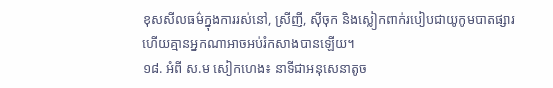ខុសសីលធម៌ក្នុងការរស់នៅ, ស្រីញី, ស៊ីចុក និងស្លៀកពាក់របៀបជាយូកូមបាតផ្សារ ហើយគ្មានអ្នកណាអាចអប់រំកសាងបានឡើយ។
១៨. អំពី ស.ម សៀកហេង៖ នាទីជាអនុសេនាតូច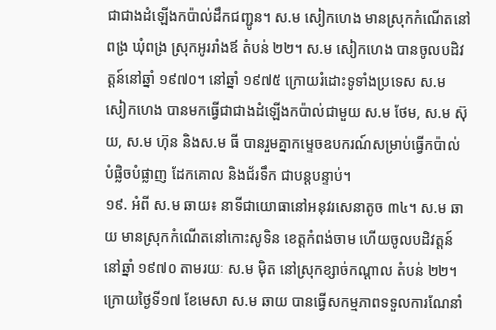ជាជាងដំឡើងកប៉ាល់ដឹកជញ្ជូន។ ស.ម សៀកហេង មានស្រុកកំណើតនៅពង្រ ឃុំពង្រ ស្រុកអូររាំងឪ តំបន់ ២២។ ស.ម សៀកហេង បានចូលបដិវត្តន៍នៅឆ្នាំ ១៩៧០។ នៅឆ្នាំ ១៩៧៥ ក្រោយរំដោះទូទាំងប្រទេស ស.ម សៀកហេង បានមកធ្វើជាជាងដំឡើងកប៉ាល់ជាមួយ ស.ម ថែម, ស.ម ស៊ុយ, ស.ម ហ៊ុន និងស.ម ធី បានរួមគ្នាកម្ទេចឧបករណ៍សម្រាប់ធ្វើកប៉ាល់ បំផ្លិចបំផ្លាញ ដែកគោល និងជ័រទឹក ជាបន្តបន្ទាប់។
១៩. អំពី ស.ម ឆាយ៖ នាទីជាយោធានៅអនុវរសេនាតូច ៣៤។ ស.ម ឆាយ មានស្រុកកំណើតនៅកោះសូទិន ខេត្តកំពង់ចាម ហើយចូលបដិវត្តន៍នៅឆ្នាំ ១៩៧០ តាមរយៈ ស.ម ម៉ិត នៅស្រុកខ្សាច់កណ្តាល តំបន់ ២២។ ក្រោយថ្ងៃទី១៧ ខែមេសា ស.ម ឆាយ បានធ្វើសកម្មភាពទទួលការណែនាំ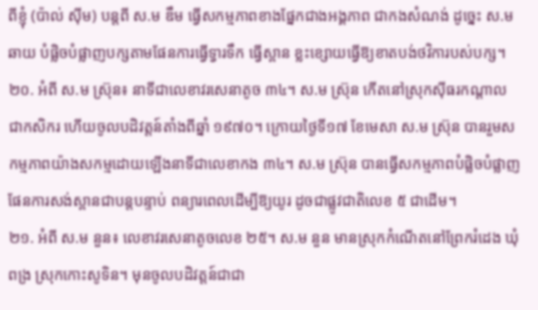ពីខ្ញុំ (ប៉ាល់ ស៊ីម) បន្តពី ស.ម ឌឹម ធ្វើសកម្មភាពខាងផ្នែកជាងអង្គភាព ជាកងសំណង់ ដូច្នេះ ស.ម ឆាយ បំផ្លិចបំផ្លាញបក្សតាមផែនការធ្វើទ្វារទឹក ធ្វើស្ពាន ខ្លះខ្សោយធ្វើឱ្យខាតបង់ថវិការបស់បក្ស។
២០. អំពី ស.ម ស្រ៊ុន៖ នាទីជាលេខាវរសេនាតូច ៣៤។ ស.ម ស្រ៊ុន កើតនៅស្រុកស៊ីធរកណ្តាល ជាកសិករ ហើយចូលបដិវត្តន៍តាំងពីឆ្នាំ ១៩៧០។ ក្រោយថ្ងៃទី១៧ ខែមេសា ស.ម ស្រ៊ុន បានរួមសកម្មភាពយ៉ាងសកម្មដោយឡើងនាទីជាលេខាកង ៣៤។ ស.ម ស្រ៊ុន បានធ្វើសកម្មភាពបំផ្លិចបំផ្លាញផែនការសង់ស្ពានជាបន្តបន្ទាប់ ពន្យារពេលដើម្បីឱ្យយូរ ដូចជាផ្លូវជាតិលេខ ៥ ជាដើម។
២១. អំពី ស.ម នួន៖ លេខាវរសេនាតូចលេខ ២៥។ ស.ម នួន មានស្រុកកំណើតនៅព្រែករំដេង ឃុំពង្រ ស្រុកកោះសូទិន។ មុនចូលបដិវត្តន៍ជាជា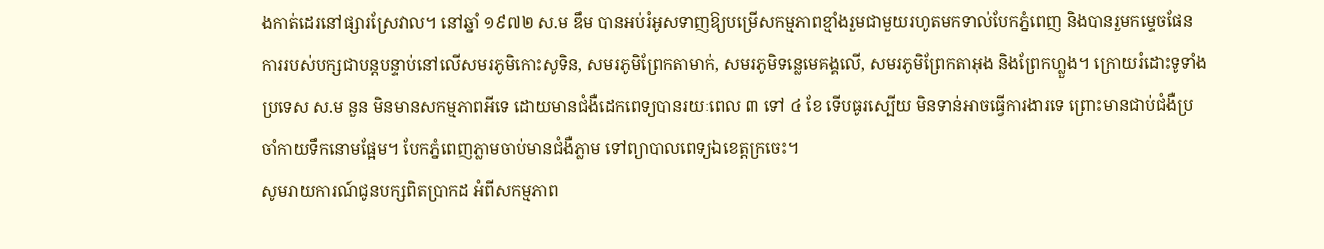ងកាត់ដេរនៅផ្សារស្រែវាល។ នៅឆ្នាំ ១៩៧២ ស.ម ឌឹម បានអប់រំអូសទាញឱ្យបម្រើសកម្មភាពខ្មាំងរួមជាមួយរហូតមកទាល់បែកភ្នំពេញ និងបានរួមកម្ទេចផែនការរបស់បក្សជាបន្តបន្ទាប់នៅលើសមរភូមិកោះសូទិន, សមរភូមិព្រែកតាមាក់, សមរភូមិទន្លេមេគង្គលើ, សមរភូមិព្រែកតាអុង និងព្រែកហ្លួង។ ក្រោយរំដោះទូទាំងប្រទេស ស.ម នួន មិនមានសកម្មភាពអីទេ ដោយមានជំងឺដេកពេទ្យបានរយៈពេល ៣ ទៅ ៤ ខែ ទើបធូរស្បើយ មិនទាន់អាចធ្វើការងារទេ ព្រោះមានជាប់ជំងឺប្រចាំកាយទឹកនោមផ្អែម។ បែកភ្នំពេញភ្លាមចាប់មានជំងឺភ្លាម ទៅព្យាបាលពេទ្យឯខេត្តក្រចេះ។
សូមរាយការណ៍ជូនបក្សពិតប្រាកដ អំពីសកម្មភាព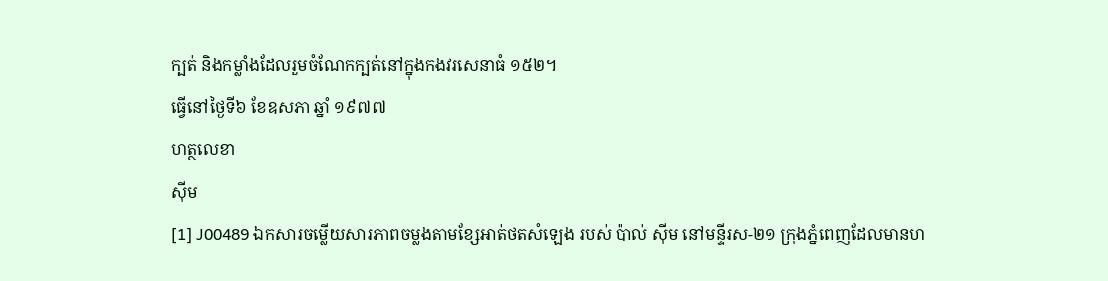ក្បត់ និងកម្លាំងដែលរួមចំណែកក្បត់នៅក្នុងកងវរសេនាធំ ១៥២។
ធ្វើនៅថ្ងៃទី៦ ខែឧសភា ឆ្នាំ ១៩៧៧
ហត្ថលេខា
ស៊ីម
[1] J00489 ឯកសារចម្លើយសារភាពចម្លងតាមខ្សែអាត់ថតសំឡេង របស់ ប៉ាល់ ស៊ីម នៅមន្ទីរស-២១ ក្រុងភ្នំពេញដែលមានហ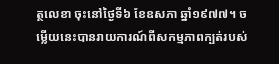ត្ថលេខា ចុះនៅថ្ងៃទី៦ ខែឧសភា ឆ្នាំ១៩៧៧។ ចម្លើយនេះបានរាយការណ៍ពីសកម្មភាពក្បត់របស់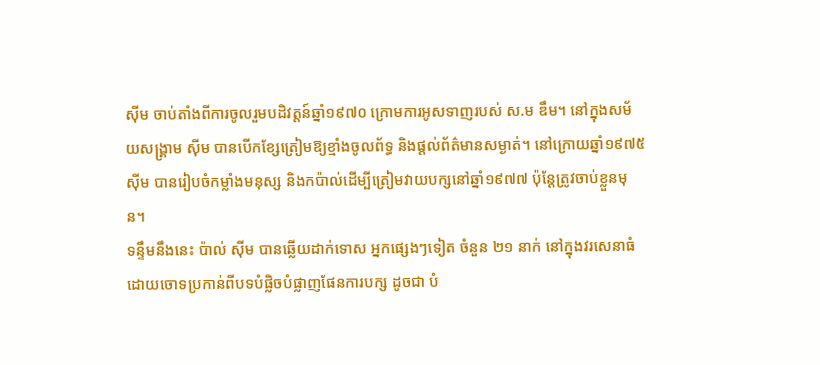ស៊ីម ចាប់តាំងពីការចូលរួមបដិវត្តន៍ឆ្នាំ១៩៧០ ក្រោមការអូសទាញរបស់ ស.ម ឌឹម។ នៅក្នុងសម័យសង្គ្រាម ស៊ីម បានបើកខ្សែត្រៀមឱ្យខ្មាំងចូលព័ទ្ធ និងផ្តល់ព័ត៌មានសម្ងាត់។ នៅក្រោយឆ្នាំ១៩៧៥ ស៊ីម បានរៀបចំកម្លាំងមនុស្ស និងកប៉ាល់ដើម្បីត្រៀមវាយបក្សនៅឆ្នាំ១៩៧៧ ប៉ុន្តែត្រូវចាប់ខ្លួនមុន។
ទន្ទឹមនឹងនេះ ប៉ាល់ ស៊ីម បានឆ្លើយដាក់ទោស អ្នកផ្សេងៗទៀត ចំនួន ២១ នាក់ នៅក្នុងវរសេនាធំ ដោយចោទប្រកាន់ពីបទបំផ្លិចបំផ្លាញផែនការបក្ស ដូចជា បំ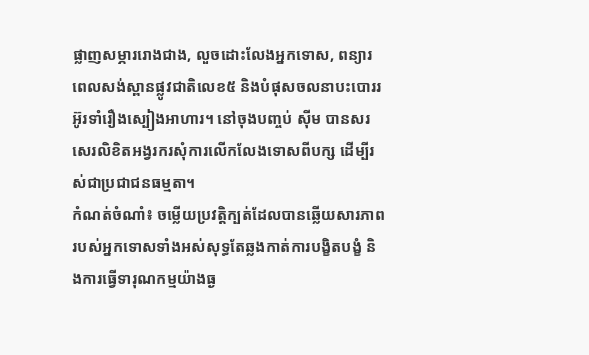ផ្លាញសម្ភាររោងជាង, លួចដោះលែងអ្នកទោស, ពន្យារពេលសង់ស្ពានផ្លូវជាតិលេខ៥ និងបំផុសចលនាបះបោររអ៊ូរទាំរឿងស្បៀងអាហារ។ នៅចុងបញ្ចប់ ស៊ីម បានសរសេរលិខិតអង្វរករសុំការលើកលែងទោសពីបក្ស ដើម្បីរស់ជាប្រជាជនធម្មតា។
កំណត់ចំណាំ៖ ចម្លើយប្រវត្តិក្បត់ដែលបានឆ្លើយសារភាពរបស់អ្នកទោសទាំងអស់សុទ្ធតែឆ្លងកាត់ការបង្ខិតបង្ខំ និងការធ្វើទារុណកម្មយ៉ាងធ្ង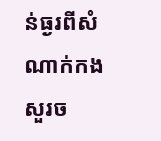ន់ធ្ងរពីសំណាក់កងសួរច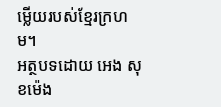ម្លើយរបស់ខ្មែរក្រហម។
អត្ថបទដោយ អេង សុខម៉េង